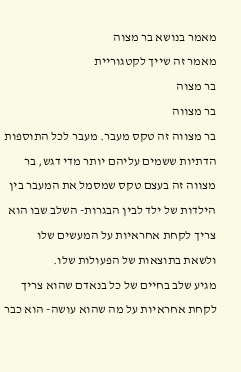מאמר בנושא בר מצוה
מאמר זה שייך לקטגוריית
בר מצוה
בר מצווה
בר מצווה זה טקס מעבר. מעבר לכל התוספות הדתיות ששמים עליהם יותר מדי דגש, בר מצווה זה בעצם טקס שמסמל את המעבר בין הילדות של ילד לבין הבגרות- השלב שבו הוא צריך לקחת אחראיות על המעשים שלו ולשאת בתוצאות של הפעולות שלו.
מגיע שלב בחיים של כל בנאדם שהוא צריך לקחת אחראיות על מה שהוא עושה- הוא כבר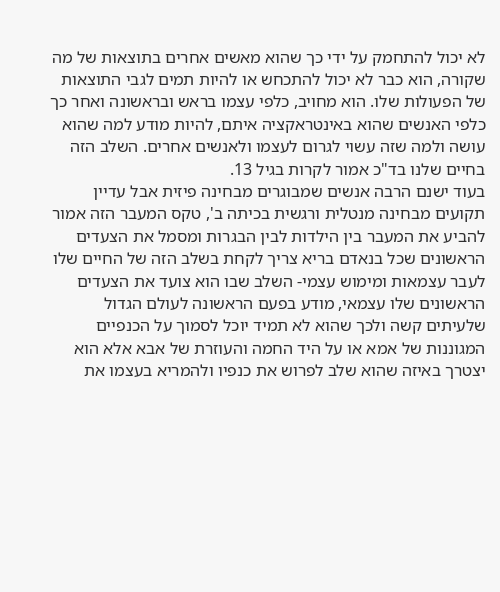לא יכול להתחמק על ידי כך שהוא מאשים אחרים בתוצאות של מה שקורה, הוא כבר לא יכול להתכחש או להיות תמים לגבי התוצאות של הפעולות שלו. הוא מחויב, כלפי עצמו בראש ובראשונה ואחר כך כלפי האנשים שהוא באינטראקציה איתם, להיות מודע למה שהוא עושה ולמה שזה עשוי לגרום לעצמו ולאנשים אחרים. השלב הזה בחיים שלנו בד"כ אמור לקרות בגיל 13.
בעוד ישנם הרבה אנשים שמבוגרים מבחינה פיזית אבל עדיין תקועים מבחינה מנטלית ורגשית בכיתה ב', טקס המעבר הזה אמור להביע את המעבר בין הילדות לבין הבגרות ומסמל את הצעדים הראשונים שכל בנאדם בריא צריך לקחת בשלב הזה של החיים שלו לעבר עצמאות ומימוש עצמי- השלב שבו הוא צועד את הצעדים הראשונים שלו עצמאי, מודע בפעם הראשונה לעולם הגדול שלעיתים קשה ולכך שהוא לא תמיד יוכל לסמוך על הכנפיים המגוננות של אמא או על היד החמה והעוזרת של אבא אלא הוא יצטרך באיזה שהוא שלב לפרוש את כנפיו ולהמריא בעצמו את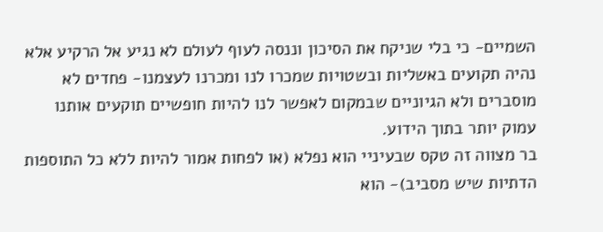השמיים- כי בלי שניקח את הסיכון וננסה לעוף לעולם לא נגיע אל הרקיע אלא נהיה תקועים באשליות ובשטויות שמכרו לנו ומכרנו לעצמנו- פחדים לא מוסברים ולא הגיוניים שבמקום לאפשר לנו להיות חופשיים תוקעים אותנו עמוק יותר בתוך הידוע.
בר מצווה זה טקס שבעיניי הוא נפלא (או לפחות אמור להיות ללא כל התוספות הדתיות שיש מסביב)- הוא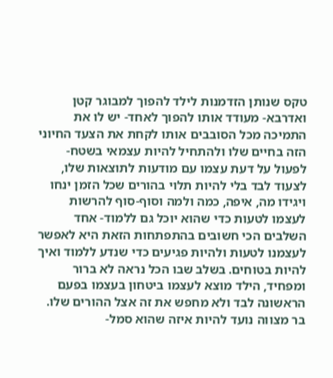טקס שנותן הזדמנות לילד להפוך למבוגר קטן ואדרבא- מעודד אותו להפוך לאחד- יש לו את התמיכה מכל הסובבים אותו לקחת את הצעד החיוני הזה בחיים שלו ולהתחיל להיות עצמאי בשטח- לפעול על דעת עצמו עם מודעות לתוצאות שלו, לצעוד לבד בלי להיות תלוי בהורים שכל הזמן ינחו ויגידו מה, איפה, כמה ולמה וסוף-סוף להרשות לעצמו לטעות כדי שהוא יוכל גם ללמוד- אחד השלבים הכי חשובים בהתפתחות הזאת היא לאפשר לעצמנו לטעות ולהיות פגיעים כדי שנדע ללמוד ואיך להיות בטוחים. בשלב שבו הכל נראה לא ברור ומפחיד, הילד מוצא לעצמו ביטחון בעצמו בפעם הראשונה לבד ולא מחפש את זה אצל ההורים שלו.
בר מצווה נועד להיות איזה שהוא סמל-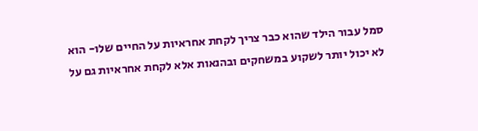סמל עבור הילד שהוא כבר צריך לקחת אחראיות על החיים שלו- הוא לא יכול יותר לשקוע במשחקים ובהנאות אלא לקחת אחראיות גם על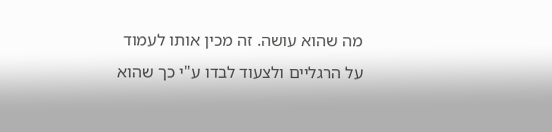מה שהוא עושה. זה מכין אותו לעמוד על הרגליים ולצעוד לבדו ע"י כך שהוא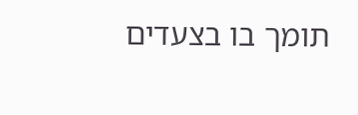תומך בו בצעדים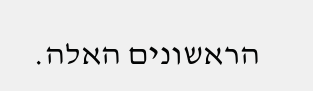הראשונים האלה.